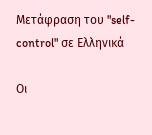Μετάφραση του "self-control" σε Ελληνικά

Οι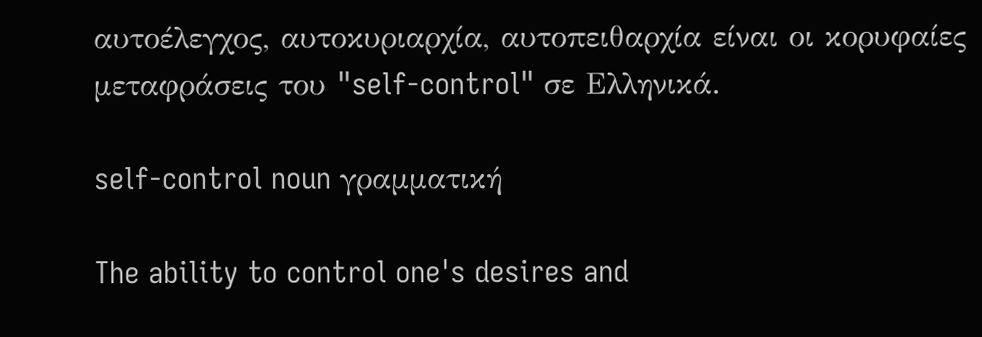αυτοέλεγχος, αυτοκυριαρχία, αυτοπειθαρχία είναι οι κορυφαίες μεταφράσεις του "self-control" σε Ελληνικά.

self-control noun γραμματική

The ability to control one's desires and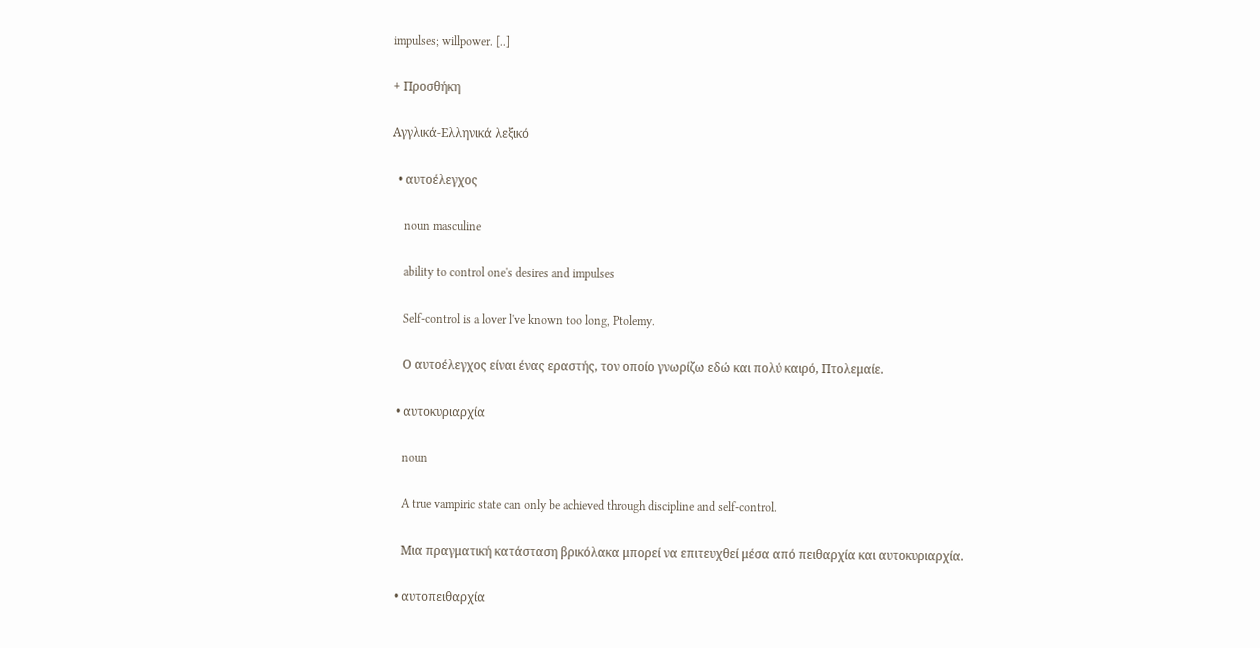impulses; willpower. [..]

+ Προσθήκη

Αγγλικά-Ελληνικά λεξικό

  • αυτοέλεγχος

    noun masculine

    ability to control one's desires and impulses

    Self-control is a lover l've known too long, Ptolemy.

    Ο αυτοέλεγχος είναι ένας εραστής, τον οποίο γνωρίζω εδώ και πολύ καιρό, Πτολεμαίε.

  • αυτοκυριαρχία

    noun

    A true vampiric state can only be achieved through discipline and self-control.

    Μια πραγματική κατάσταση βρικόλακα μπορεί να επιτευχθεί μέσα από πειθαρχία και αυτοκυριαρχία.

  • αυτοπειθαρχία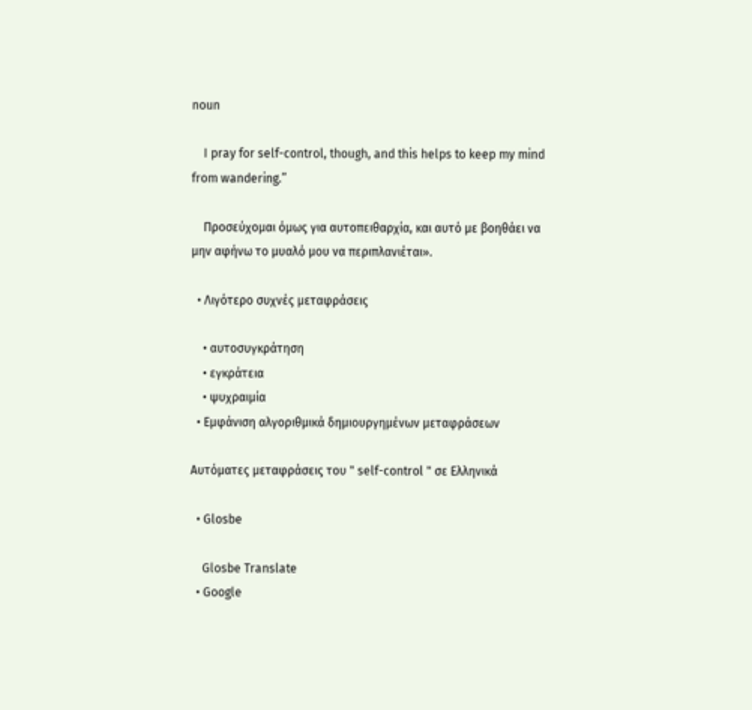noun

    I pray for self-control, though, and this helps to keep my mind from wandering.”

    Προσεύχομαι όμως για αυτοπειθαρχία, και αυτό με βοηθάει να μην αφήνω το μυαλό μου να περιπλανιέται».

  • Λιγότερο συχνές μεταφράσεις

    • αυτοσυγκράτηση
    • εγκράτεια
    • ψυχραιμία
  • Εμφάνιση αλγοριθμικά δημιουργημένων μεταφράσεων

Αυτόματες μεταφράσεις του " self-control " σε Ελληνικά

  • Glosbe

    Glosbe Translate
  • Google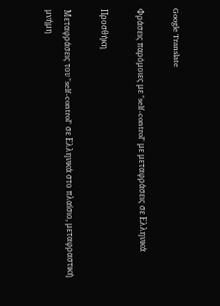Google Translate

Φράσεις παρόμοιες με "self-control" με μεταφράσεις σε Ελληνικά

Προσθήκη

Μεταφράσεις του "self-control" σε Ελληνικά στο πλαίσιο, μεταφραστική μνήμη